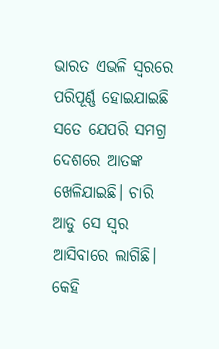ଭାରତ ଏଭଳି ସ୍ବରରେ ପରିପୂର୍ଣ୍ଣ ହୋଇଯାଇଛି ସତେ ଯେପରି ସମଗ୍ର ଦେଶରେ ଆତଙ୍କ ଖେଳିଯାଇଛି। ଚାରି ଆଡୁ ସେ ସ୍ବର ଆସିବାରେ ଲାଗିଛି। କେହି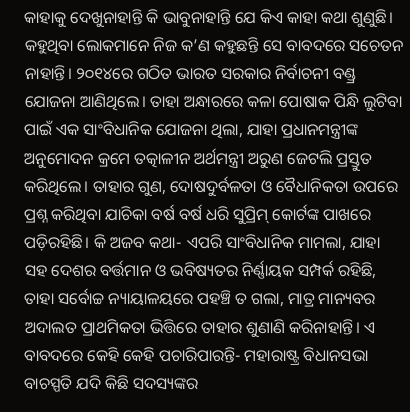କାହାକୁ ଦେଖୁନାହାନ୍ତି କି ଭାବୁନାହାନ୍ତି ଯେ କିଏ କାହା କଥା ଶୁଣୁଛି। କହୁଥିବା ଲୋକମାନେ ନିଜ କ’ଣ କହୁଛନ୍ତି ସେ ବାବଦରେ ସଚେତନ ନାହାନ୍ତି। ୨୦୧୪ରେ ଗଠିତ ଭାରତ ସରକାର ନିର୍ବାଚନୀ ବଣ୍ଡ୍ର ଯୋଜନା ଆଣିଥିଲେ। ତାହା ଅନ୍ଧାରରେ କଳା ପୋଷାକ ପିନ୍ଧି ଲୁଟିବା ପାଇଁ ଏକ ସାଂବିଧାନିକ ଯୋଜନା ଥିଲା, ଯାହା ପ୍ରଧାନମନ୍ତ୍ରୀଙ୍କ ଅନୁମୋଦନ କ୍ରମେ ତତ୍କାଳୀନ ଅର୍ଥମନ୍ତ୍ରୀ ଅରୁଣ ଜେଟଲି ପ୍ରସ୍ତୁତ କରିଥିଲେ। ତାହାର ଗୁଣ, ଦୋଷଦୁର୍ବଳତା ଓ ବୈଧାନିକତା ଉପରେ ପ୍ରଶ୍ନ କରିଥିବା ଯାଚିକା ବର୍ଷ ବର୍ଷ ଧରି ସୁପ୍ରିମ୍ କୋର୍ଟଙ୍କ ପାଖରେ ପଡ଼ିରହିଛି। କି ଅଜବ କଥା- ଏପରି ସାଂବିଧାନିକ ମାମଲା, ଯାହା ସହ ଦେଶର ବର୍ତ୍ତମାନ ଓ ଭବିଷ୍ୟତର ନିର୍ଣ୍ଣାୟକ ସମ୍ପର୍କ ରହିଛି, ତାହା ସର୍ବୋଚ୍ଚ ନ୍ୟାୟାଳୟରେ ପହଞ୍ଚି ତ ଗଲା, ମାତ୍ର ମାନ୍ୟବର ଅଦାଲତ ପ୍ରାଥମିକତା ଭିତ୍ତିରେ ତାହାର ଶୁଣାଣି କରିନାହାନ୍ତି। ଏ ବାବଦରେ କେହି କେହି ପଚାରିପାରନ୍ତି- ମହାରାଷ୍ଟ୍ର ବିଧାନସଭା ବାଚସ୍ପତି ଯଦି କିଛି ସଦସ୍ୟଙ୍କର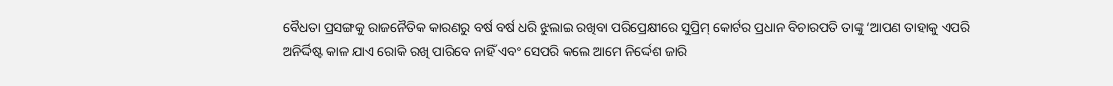ବୈଧତା ପ୍ରସଙ୍ଗକୁ ରାଜନୈତିକ କାରଣରୁ ବର୍ଷ ବର୍ଷ ଧରି ଝୁଲାଇ ରଖିବା ପରିପ୍ରେକ୍ଷୀରେ ସୁପ୍ରିମ୍ କୋର୍ଟର ପ୍ରଧାନ ବିଚାରପତି ତାଙ୍କୁ ‘ଆପଣ ତାହାକୁ ଏପରି ଅନିର୍ଦ୍ଦିଷ୍ଟ କାଳ ଯାଏ ରୋକି ରଖି ପାରିବେ ନାହିଁ ଏବଂ ସେପରି କଲେ ଆମେ ନିର୍ଦ୍ଦେଶ ଜାରି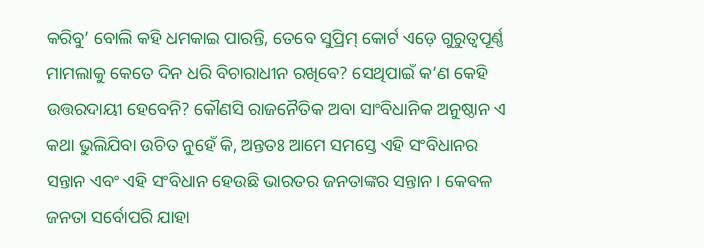କରିବୁ’ ବୋଲି କହି ଧମକାଇ ପାରନ୍ତି, ତେବେ ସୁପ୍ରିମ୍ କୋର୍ଟ ଏଡ଼େ ଗୁରୁତ୍ବପୂର୍ଣ୍ଣ ମାମଲାକୁ କେତେ ଦିନ ଧରି ବିଚାରାଧୀନ ରଖିବେ? ସେଥିପାଇଁ କ’ଣ କେହି ଉତ୍ତରଦାୟୀ ହେବେନି? କୌଣସି ରାଜନୈତିକ ଅବା ସାଂବିଧାନିକ ଅନୁଷ୍ଠାନ ଏ କଥା ଭୁଲିଯିବା ଉଚିତ ନୁହେଁ କି, ଅନ୍ତତଃ ଆମେ ସମସ୍ତେ ଏହି ସଂବିଧାନର ସନ୍ତାନ ଏବଂ ଏହି ସଂବିଧାନ ହେଉଛି ଭାରତର ଜନତାଙ୍କର ସନ୍ତାନ। କେବଳ ଜନତା ସର୍ବୋପରି ଯାହା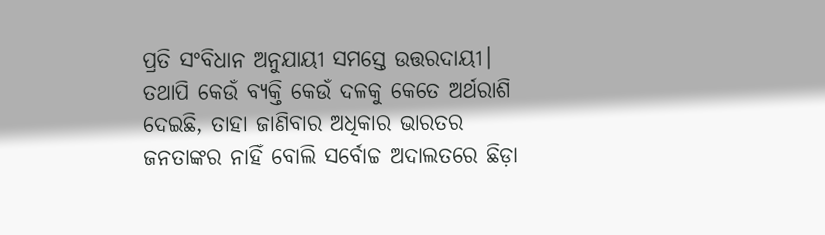ପ୍ରତି ସଂବିଧାନ ଅନୁଯାୟୀ ସମସ୍ତେ ଉତ୍ତରଦାୟୀ।
ତଥାପି କେଉଁ ବ୍ୟକ୍ତି କେଉଁ ଦଳକୁ କେତେ ଅର୍ଥରାଶି ଦେଇଛି, ତାହା ଜାଣିବାର ଅଧିକାର ଭାରତର ଜନତାଙ୍କର ନାହିଁ ବୋଲି ସର୍ବୋଚ୍ଚ ଅଦାଲତରେ ଛିଡ଼ା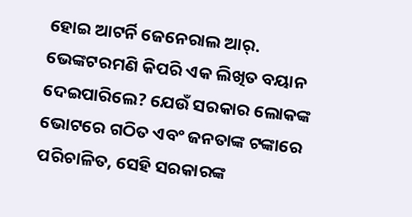ହୋଇ ଆଟର୍ନି ଜେନେରାଲ ଆର୍. ଭେଙ୍କଟରମଣି କିପରି ଏକ ଲିଖିତ ବୟାନ ଦେଇପାରିଲେ? ଯେଉଁ ସରକାର ଲୋକଙ୍କ ଭୋଟରେ ଗଠିତ ଏବଂ ଜନତାଙ୍କ ଟଙ୍କାରେ ପରିଚାଳିତ, ସେହି ସରକାରଙ୍କ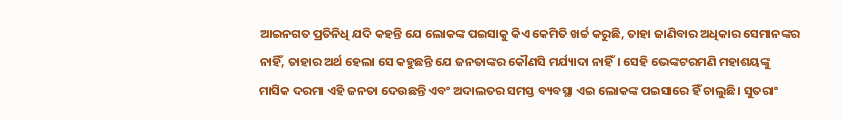ଆଇନଗତ ପ୍ରତିନିଧି ଯଦି କହନ୍ତି ଯେ ଲୋକଙ୍କ ପଇସାକୁ କିଏ କେମିତି ଖର୍ଚ୍ଚ କରୁଛି, ତାହା ଜାଣିବାର ଅଧିକାର ସେମାନଙ୍କର ନାହିଁ, ତାହାର ଅର୍ଥ ହେଲା ସେ କହୁଛନ୍ତି ଯେ ଜନତାଙ୍କର କୌଣସି ମର୍ଯ୍ୟାଦା ନାହିଁ। ସେହି ଭେଙ୍କଟରମଣି ମହାଶୟଙ୍କୁ ମାସିକ ଦରମା ଏହି ଜନତା ଦେଉଛନ୍ତି ଏବଂ ଅଦାଲତର ସମସ୍ତ ବ୍ୟବସ୍ଥା ଏଇ ଲୋକଙ୍କ ପଇସାରେ ହିଁ ଚାଲୁଛି। ସୁତରାଂ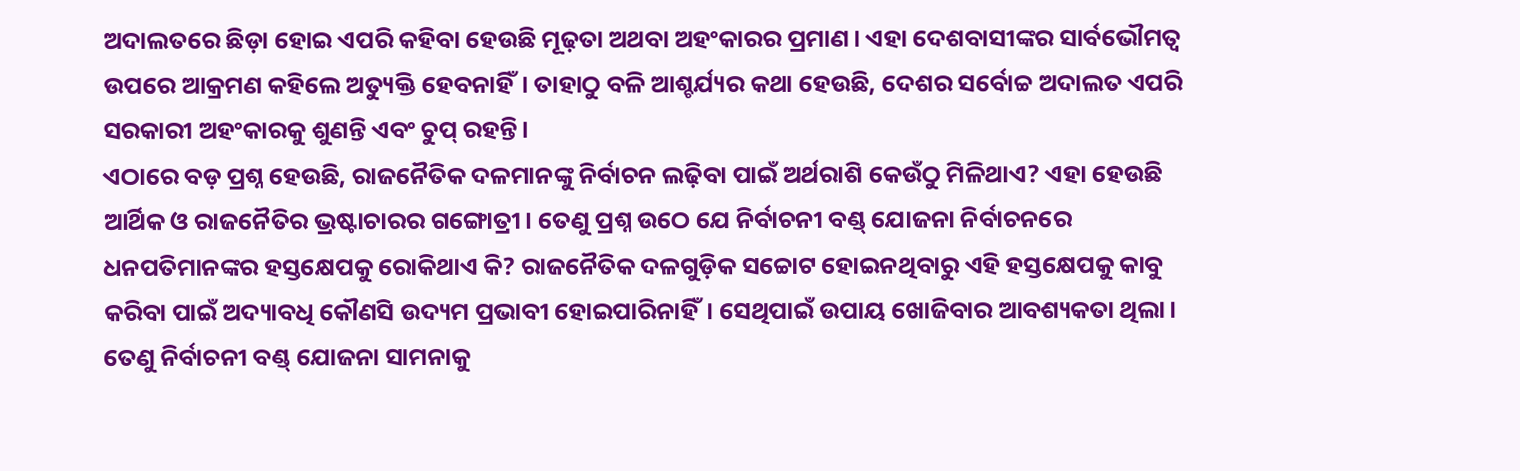ଅଦାଲତରେ ଛିଡ଼ା ହୋଇ ଏପରି କହିବା ହେଉଛି ମୂଢ଼ତା ଅଥବା ଅହଂକାରର ପ୍ରମାଣ। ଏହା ଦେଶବାସୀଙ୍କର ସାର୍ବଭୌମତ୍ବ ଉପରେ ଆକ୍ରମଣ କହିଲେ ଅତ୍ୟୁକ୍ତି ହେବନାହିଁ। ତାହାଠୁ ବଳି ଆଶ୍ଚର୍ଯ୍ୟର କଥା ହେଉଛି, ଦେଶର ସର୍ବୋଚ୍ଚ ଅଦାଲତ ଏପରି ସରକାରୀ ଅହଂକାରକୁ ଶୁଣନ୍ତି ଏବଂ ଚୁପ୍ ରହନ୍ତି।
ଏଠାରେ ବଡ଼ ପ୍ରଶ୍ନ ହେଉଛି, ରାଜନୈତିକ ଦଳମାନଙ୍କୁ ନିର୍ବାଚନ ଲଢ଼ିବା ପାଇଁ ଅର୍ଥରାଶି କେଉଁଠୁ ମିଳିଥାଏ? ଏହା ହେଉଛି ଆର୍ଥିକ ଓ ରାଜନୈତିର ଭ୍ରଷ୍ଟାଚାରର ଗଙ୍ଗୋତ୍ରୀ। ତେଣୁ ପ୍ରଶ୍ନ ଉଠେ ଯେ ନିର୍ବାଚନୀ ବଣ୍ଡ୍ ଯୋଜନା ନିର୍ବାଚନରେ ଧନପତିମାନଙ୍କର ହସ୍ତକ୍ଷେପକୁ ରୋକିଥାଏ କି? ରାଜନୈତିକ ଦଳଗୁଡ଼ିକ ସଚ୍ଚୋଟ ହୋଇନଥିବାରୁ ଏହି ହସ୍ତକ୍ଷେପକୁ କାବୁ କରିବା ପାଇଁ ଅଦ୍ୟାବଧି କୌଣସି ଉଦ୍ୟମ ପ୍ରଭାବୀ ହୋଇପାରିନାହିଁ। ସେଥିପାଇଁ ଉପାୟ ଖୋଜିବାର ଆବଶ୍ୟକତା ଥିଲା। ତେଣୁ ନିର୍ବାଚନୀ ବଣ୍ଡ୍ ଯୋଜନା ସାମନାକୁ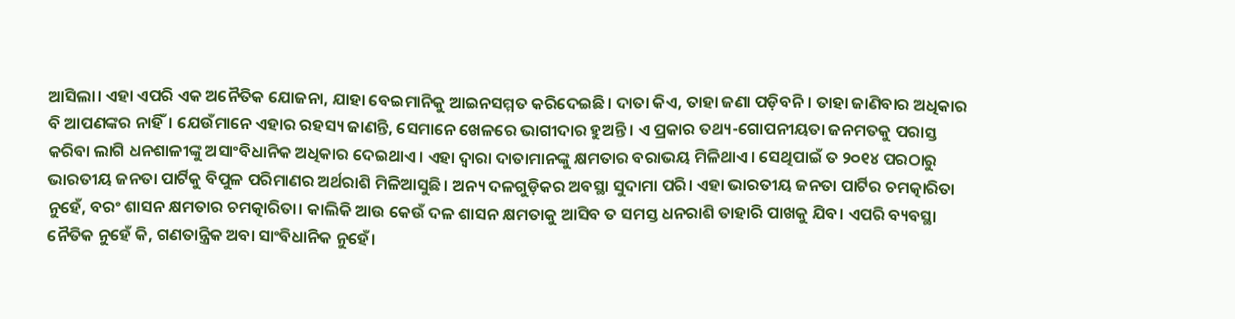ଆସିଲା। ଏହା ଏପରି ଏକ ଅନୈତିକ ଯୋଜନା, ଯାହା ବେଇମାନିକୁ ଆଇନସମ୍ମତ କରିଦେଇଛି। ଦାତା କିଏ, ତାହା ଜଣା ପଡ଼ିବନି। ତାହା ଜାଣିବାର ଅଧିକାର ବି ଆପଣଙ୍କର ନାହିଁ। ଯେଉଁମାନେ ଏହାର ରହସ୍ୟ ଜାଣନ୍ତି, ସେମାନେ ଖେଳରେ ଭାଗୀଦାର ହୁଅନ୍ତି। ଏ ପ୍ରକାର ତଥ୍ୟ-ଗୋପନୀୟତା ଜନମତକୁ ପରାସ୍ତ କରିବା ଲାଗି ଧନଶାଳୀଙ୍କୁ ଅସାଂବିଧାନିକ ଅଧିକାର ଦେଇଥାଏ। ଏହା ଦ୍ବାରା ଦାତାମାନଙ୍କୁ କ୍ଷମତାର ବରାଭୟ ମିଳିଥାଏ। ସେଥିପାଇଁ ତ ୨୦୧୪ ପରଠାରୁ ଭାରତୀୟ ଜନତା ପାର୍ଟିକୁ ବିପୁଳ ପରିମାଣର ଅର୍ଥରାଶି ମିଳିଆସୁଛି। ଅନ୍ୟ ଦଳଗୁଡ଼ିକର ଅବସ୍ଥା ସୁଦାମା ପରି। ଏହା ଭାରତୀୟ ଜନତା ପାର୍ଟିର ଚମତ୍କାରିତା ନୁହେଁ, ବରଂ ଶାସନ କ୍ଷମତାର ଚମତ୍କାରିତା। କାଲିକି ଆଉ କେଉଁ ଦଳ ଶାସନ କ୍ଷମତାକୁ ଆସିବ ତ ସମସ୍ତ ଧନରାଶି ତାହାରି ପାଖକୁ ଯିବ। ଏପରି ବ୍ୟବସ୍ଥା ନୈତିକ ନୁହେଁ କି, ଗଣତାନ୍ତ୍ରିକ ଅବା ସାଂବିଧାନିକ ନୁହେଁ।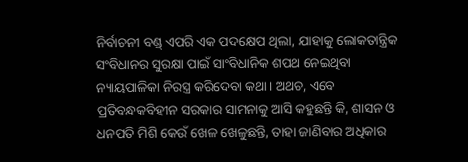ନିର୍ବାଚନୀ ବଣ୍ଡ୍ ଏପରି ଏକ ପଦକ୍ଷେପ ଥିଲା, ଯାହାକୁ ଲୋକତାନ୍ତ୍ରିକ ସଂବିଧାନର ସୁରକ୍ଷା ପାଇଁ ସାଂବିଧାନିକ ଶପଥ ନେଇଥିବା ନ୍ୟାୟପାଳିକା ନିରସ୍ତ୍ର କରିଦେବା କଥା। ଅଥଚ, ଏବେ ପ୍ରତିବନ୍ଧକବିହୀନ ସରକାର ସାମନାକୁ ଆସି କହୁଛନ୍ତି କି, ଶାସନ ଓ ଧନପତି ମିଶି କେଉଁ ଖେଳ ଖେଳୁଛନ୍ତି, ତାହା ଜାଣିବାର ଅଧିକାର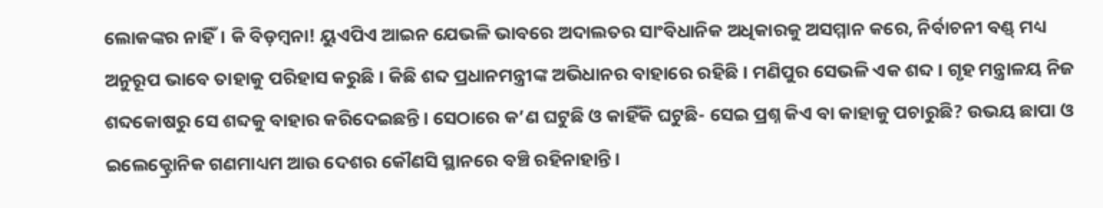ଲୋକଙ୍କର ନାହିଁ। କି ବିଡ଼ମ୍ବନା! ୟୁଏପିଏ ଆଇନ ଯେଭଳି ଭାବରେ ଅଦାଲତର ସାଂବିଧାନିକ ଅଧିକାରକୁ ଅସମ୍ମାନ କରେ, ନିର୍ବାଚନୀ ବଣ୍ଡ୍ ମଧ୍ୟ ଅନୁରୂପ ଭାବେ ତାହାକୁ ପରିହାସ କରୁଛି। କିଛି ଶବ୍ଦ ପ୍ରଧାନମନ୍ତ୍ରୀଙ୍କ ଅଭିଧାନର ବାହାରେ ରହିଛି। ମଣିପୁର ସେଭଳି ଏକ ଶବ୍ଦ। ଗୃହ ମନ୍ତ୍ରାଳୟ ନିଜ ଶବ୍ଦକୋଷରୁ ସେ ଶବ୍ଦକୁ ବାହାର କରିଦେଇଛନ୍ତି। ସେଠାରେ କ’ଣ ଘଟୁଛି ଓ କାହିଁକି ଘଟୁଛି- ସେଇ ପ୍ରଶ୍ନ କିଏ ବା କାହାକୁ ପଚାରୁଛି? ଉଭୟ ଛାପା ଓ ଇଲେକ୍ଟ୍ରୋନିକ ଗଣମାଧ୍ୟମ ଆଉ ଦେଶର କୌଣସି ସ୍ଥାନରେ ବଞ୍ଚି ରହିନାହାନ୍ତି।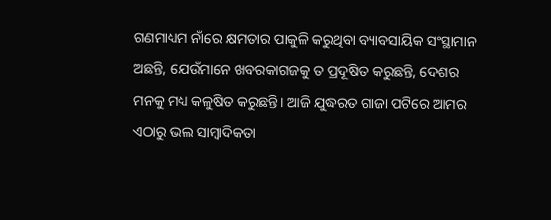ଗଣମାଧ୍ୟମ ନାଁରେ କ୍ଷମତାର ପାକୁଳି କରୁଥିବା ବ୍ୟାବସାୟିକ ସଂସ୍ଥାମାନ ଅଛନ୍ତି, ଯେଉଁମାନେ ଖବରକାଗଜକୁ ତ ପ୍ରଦୂଷିତ କରୁଛନ୍ତି, ଦେଶର ମନକୁ ମଧ୍ୟ କଳୁଷିତ କରୁଛନ୍ତି। ଆଜି ଯୁଦ୍ଧରତ ଗାଜା ପଟିରେ ଆମର ଏଠାରୁ ଭଲ ସାମ୍ବାଦିକତା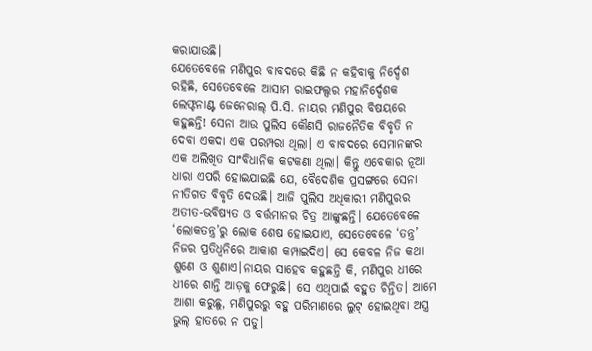କରାଯାଉଛି।
ଯେତେବେଳେ ମଣିପୁର ବାବଦରେ କିଛି ନ କହିବାକୁ ନିର୍ଦ୍ଦେଶ ରହିଛି, ସେତେବେଳେ ଆସାମ ରାଇଫଲ୍ସର ମହାନିର୍ଦ୍ଦେଶକ ଲେଫ୍ଟନାଣ୍ଟ ଜେନେରାଲ୍ ପି.ସି. ନାୟର ମଣିପୁର ବିଷୟରେ କହୁଛନ୍ତି! ସେନା ଆଉ ପୁଲିସ କୌଣସି ରାଜନୈତିକ ବିବୃତି ନ ଦେବା ଏକଦା ଏକ ପରମ୍ପରା ଥିଲା। ଏ ବାବଦରେ ସେମାନଙ୍କର ଏକ ଅଲିଖିତ ସାଂବିଧାନିକ କଟକଣା ଥିଲା। କିନ୍ତୁ ଏବେକାର ନୂଆ ଧାରା ଏପରି ହୋଇଯାଇଛି ଯେ, ବୈଦେଶିକ ପ୍ରସଙ୍ଗରେ ସେନା ନୀତିଗତ ବିବୃତି ଦେଉଛି। ଆଜି ପୁଲିସ ଅଧିକାରୀ ମଣିପୁରର ଅତୀତ-ଭବିଷ୍ୟତ ଓ ବର୍ତ୍ତମାନର ଚିତ୍ର ଆଙ୍କୁଛନ୍ତି। ଯେତେବେଳେ ‘ଲୋକତନ୍ତ୍ର’ରୁ ଲୋକ ଶେଷ ହୋଇଯାଏ, ସେତେବେଳେ ‘ତନ୍ତ୍ର’ ନିଜର ପ୍ରତିଧ୍ବନିରେ ଆକାଶ କମ୍ପାଇଦିଏ। ସେ କେବଳ ନିଜ କଥା ଶୁଣେ ଓ ଶୁଣାଏ।ନାୟର ସାହେବ କହୁଛନ୍ତି କି, ମଣିପୁର ଧୀରେ ଧୀରେ ଶାନ୍ତି ଆଡ଼କୁ ଫେରୁଛି। ସେ ଏଥିପାଇଁ ବହୁତ ଚିନ୍ତିତ। ଆମେ ଆଶା କରୁଛୁ, ମଣିପୁରରୁ ବହୁ ପରିମାଣରେ ଲୁଟ୍ ହୋଇଥିବା ଅସ୍ତ୍ର ଭୁଲ୍ ହାତରେ ନ ପଡୁ।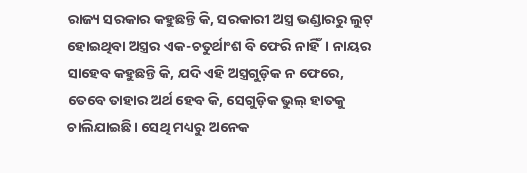ରାଜ୍ୟ ସରକାର କହୁଛନ୍ତି କି, ସରକାରୀ ଅସ୍ତ୍ର ଭଣ୍ଡାରରୁ ଲୁଟ୍ ହୋଇଥିବା ଅସ୍ତ୍ରର ଏକ-ଚତୁର୍ଥାଂଶ ବି ଫେରି ନାହିଁ। ନାୟର ସାହେବ କହୁଛନ୍ତି କି, ଯଦି ଏହି ଅସ୍ତ୍ରଗୁଡ଼ିକ ନ ଫେରେ, ତେବେ ତାହାର ଅର୍ଥ ହେବ କି, ସେଗୁଡ଼ିକ ଭୁଲ୍ ହାତକୁ ଚାଲିଯାଇଛି। ସେଥି ମଧ୍ୟରୁ ଅନେକ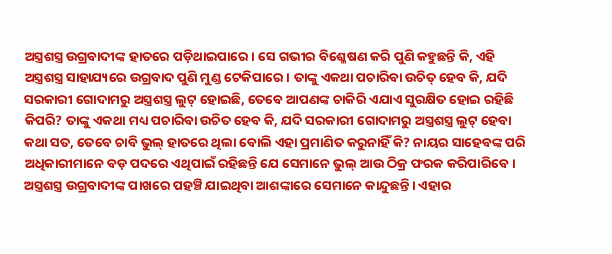ଅସ୍ତ୍ରଶସ୍ତ୍ର ଉଗ୍ରବାଦୀଙ୍କ ହାତରେ ପଡ଼ିଥାଇପାରେ। ସେ ଗଭୀର ବିଶ୍ଳେଷଣ କରି ପୁଣି କହୁଛନ୍ତି କି, ଏହି ଅସ୍ତ୍ରଶସ୍ତ୍ର ସାହାଯ୍ୟରେ ଉଗ୍ରବାଦ ପୁଣି ମୁଣ୍ଡ ଟେକିପାରେ। ତାଙ୍କୁ ଏକଥା ପଚାରିବା ଉଚିତ୍ ହେବ କି, ଯଦି ସରକାରୀ ଗୋଦାମରୁ ଅସ୍ତ୍ରଶସ୍ତ୍ର ଲୁଟ୍ ହୋଇଛି, ତେବେ ଆପଣଙ୍କ ଚାକିରି ଏଯାଏ ସୁରକ୍ଷିତ ହୋଇ ରହିଛି କିପରି? ତାଙ୍କୁ ଏକଥା ମଧ୍ୟ ପଚାରିବା ଉଚିତ ହେବ କି, ଯଦି ସରକାରୀ ଗୋଦାମରୁ ଅସ୍ତ୍ରଶସ୍ତ୍ର ଲୁଟ୍ ହେବା କଥା ସତ, ତେବେ ଚାବି ଭୁଲ୍ ହାତରେ ଥିଲା ବୋଲି ଏହା ପ୍ରମାଣିତ କରୁନାହିଁ କି? ନାୟର ସାହେବଙ୍କ ପରି ଅଧିକାରୀମାନେ ବଡ଼ ପଦରେ ଏଥିପାଇଁ ରହିଛନ୍ତି ଯେ ସେମାନେ ଭୁଲ୍ ଆଉ ଠିକ୍ର ଫରକ କରିପାରିବେ। ଅସ୍ତ୍ରଶସ୍ତ୍ର ଉଗ୍ରବାଦୀଙ୍କ ପାଖରେ ପହଞ୍ଚି ଯାଇଥିବା ଆଶଙ୍କାରେ ସେମାନେ କାନ୍ଦୁଛନ୍ତି। ଏହାର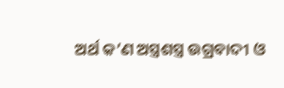ଅର୍ଥ କ’ଣ ଅସ୍ତ୍ରଶସ୍ତ୍ର ଉଗ୍ରବାଦୀ ଓ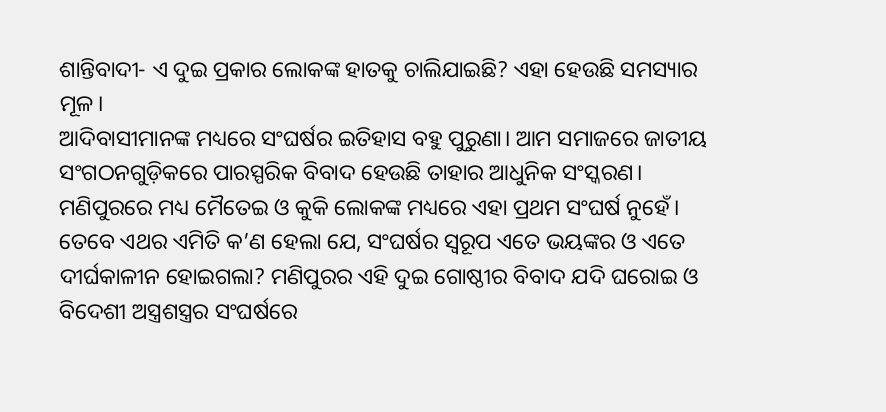ଶାନ୍ତିବାଦୀ- ଏ ଦୁଇ ପ୍ରକାର ଲୋକଙ୍କ ହାତକୁ ଚାଲିଯାଇଛି? ଏହା ହେଉଛି ସମସ୍ୟାର ମୂଳ।
ଆଦିବାସୀମାନଙ୍କ ମଧ୍ୟରେ ସଂଘର୍ଷର ଇତିହାସ ବହୁ ପୁରୁଣା। ଆମ ସମାଜରେ ଜାତୀୟ ସଂଗଠନଗୁଡ଼ିକରେ ପାରସ୍ପରିକ ବିବାଦ ହେଉଛି ତାହାର ଆଧୁନିକ ସଂସ୍କରଣ। ମଣିପୁରରେ ମଧ୍ୟ ମୈତେଇ ଓ କୁକି ଲୋକଙ୍କ ମଧ୍ୟରେ ଏହା ପ୍ରଥମ ସଂଘର୍ଷ ନୁହେଁ। ତେବେ ଏଥର ଏମିତି କ’ଣ ହେଲା ଯେ, ସଂଘର୍ଷର ସ୍ବରୂପ ଏତେ ଭୟଙ୍କର ଓ ଏତେ ଦୀର୍ଘକାଳୀନ ହୋଇଗଲା? ମଣିପୁରର ଏହି ଦୁଇ ଗୋଷ୍ଠୀର ବିବାଦ ଯଦି ଘରୋଇ ଓ ବିଦେଶୀ ଅସ୍ତ୍ରଶସ୍ତ୍ରର ସଂଘର୍ଷରେ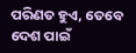ପରିଣତ ହୁଏ, ତେବେ ଦେଶ ପାଇଁ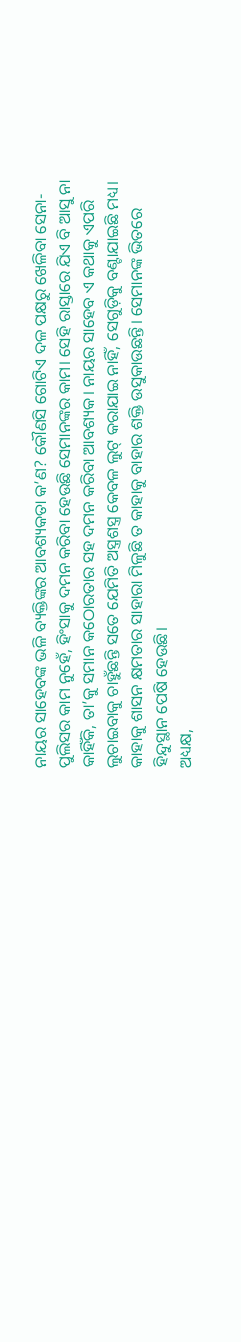ନାୟର ସାହେବଙ୍କ ଭଳି ବ୍ୟକ୍ତିଙ୍କର ଆବଶ୍ୟକତା କ’ଣ? କୌଣସି ଗୋଟିଏ ଦଳ ପକ୍ଷରୁ ଖେଳିବା ସେନା-ପୁଲିସର କାମ ନୁହେଁ, ହିଂସାକୁ ଦମନ କରିବା ହେଉଛି ସେମାନଙ୍କର କାମ। ସେହି ରାସ୍ତାରେ ଯିଏ ବି ଆସୁ ନା କାହିଁକି, ତା’କୁ ସମାନ କଠୋରତାର ସହ ଦମନ କରିବା ଆବଶ୍ୟକ। ନାୟର ସାହେବ ଏ କଥାକୁ ଏପରି ଲୁଚାଇବାକୁ ଚାହୁଁଛନ୍ତି ସତେ ଯେମିତି ଅସ୍ତ୍ରଶସ୍ତ୍ର କେବଳ ଲୁଟ୍ କରାଯାଇ ନାହିଁ, ସେଗୁଡ଼ିକୁ ବଣ୍ଟାଯାଇଛି ମଧ୍ୟ। କାହାକୁ ଶାସନ କ୍ଷମତାର ସାହାରା ମିଳୁଛି ତ କାହାକୁ ବାହାର ଶକ୍ତି ଉସୁକାଉଛନ୍ତି। ସେମାନଙ୍କ ଭିତରେ ହିନ୍ଦୁସ୍ଥାନ ପେଷି ହେଉଛି।
ଅଧ୍ୟକ୍ଷ,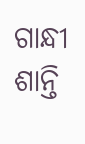ଗାନ୍ଧୀ ଶାନ୍ତି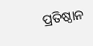ପ୍ରତିଷ୍ଠାନ